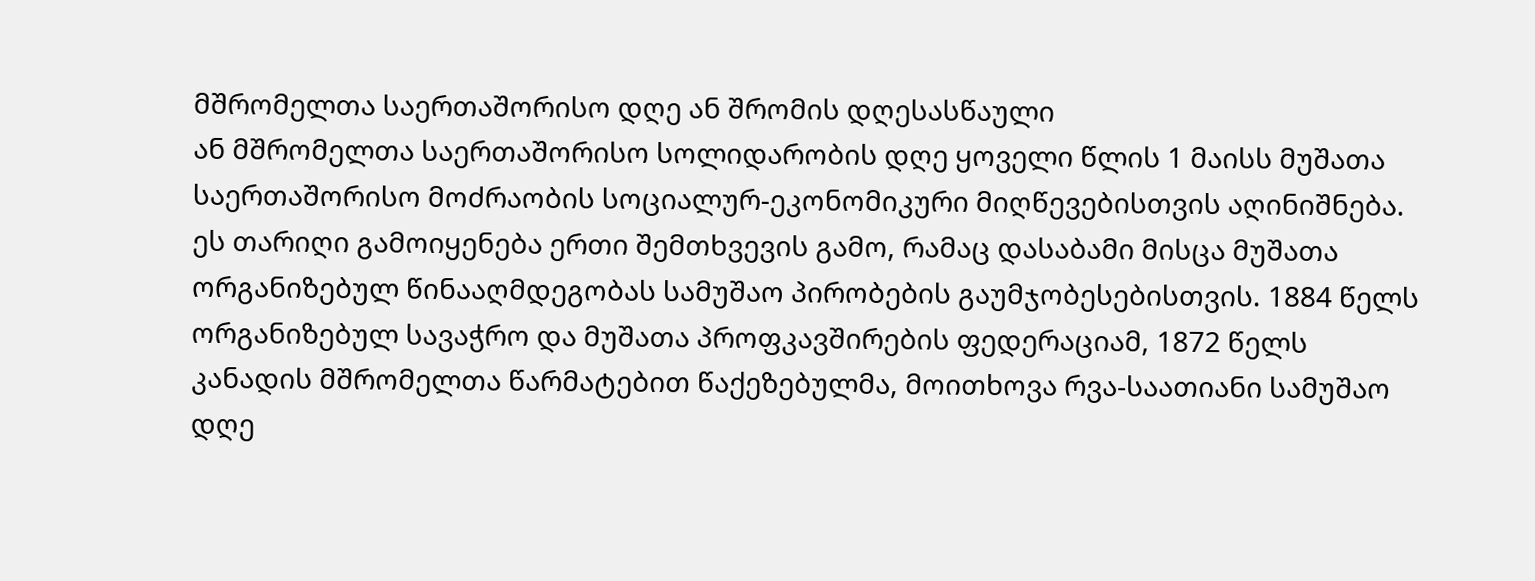მშრომელთა საერთაშორისო დღე ან შრომის დღესასწაული
ან მშრომელთა საერთაშორისო სოლიდარობის დღე ყოველი წლის 1 მაისს მუშათა საერთაშორისო მოძრაობის სოციალურ-ეკონომიკური მიღწევებისთვის აღინიშნება. ეს თარიღი გამოიყენება ერთი შემთხვევის გამო, რამაც დასაბამი მისცა მუშათა ორგანიზებულ წინააღმდეგობას სამუშაო პირობების გაუმჯობესებისთვის. 1884 წელს ორგანიზებულ სავაჭრო და მუშათა პროფკავშირების ფედერაციამ, 1872 წელს კანადის მშრომელთა წარმატებით წაქეზებულმა, მოითხოვა რვა-საათიანი სამუშაო დღე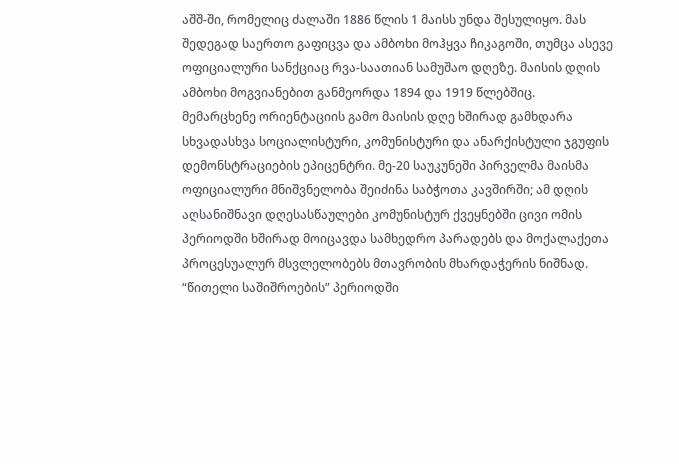აშშ-ში, რომელიც ძალაში 1886 წლის 1 მაისს უნდა შესულიყო. მას შედეგად საერთო გაფიცვა და ამბოხი მოჰყვა ჩიკაგოში, თუმცა ასევე ოფიციალური სანქციაც რვა-საათიან სამუშაო დღეზე. მაისის დღის ამბოხი მოგვიანებით განმეორდა 1894 და 1919 წლებშიც.
მემარცხენე ორიენტაციის გამო მაისის დღე ხშირად გამხდარა სხვადასხვა სოციალისტური, კომუნისტური და ანარქისტული ჯგუფის დემონსტრაციების ეპიცენტრი. მე-20 საუკუნეში პირველმა მაისმა ოფიციალური მნიშვნელობა შეიძინა საბჭოთა კავშირში; ამ დღის აღსანიშნავი დღესასწაულები კომუნისტურ ქვეყნებში ცივი ომის პერიოდში ხშირად მოიცავდა სამხედრო პარადებს და მოქალაქეთა პროცესუალურ მსვლელობებს მთავრობის მხარდაჭერის ნიშნად.
“წითელი საშიშროების” პერიოდში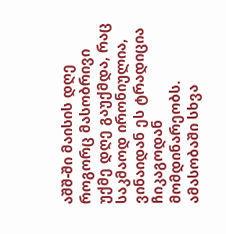აშშ-ში მაისის დღე როგორც მასობრივი უქმე დღე გაუქმდა, რაც საკმაოდ ირონიულია, ვინაიდან ეს ტრადიცია ჩიკაგოდან მომდინარეობს. ამასობაში სხვა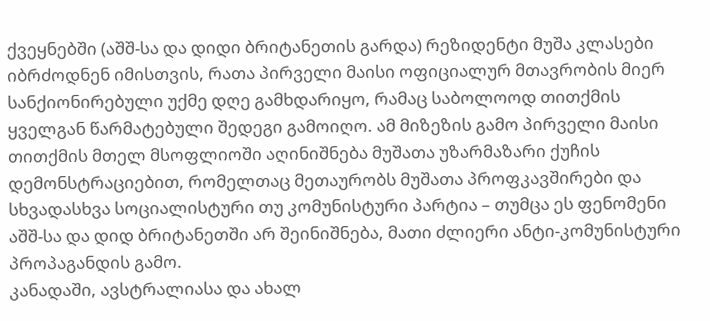ქვეყნებში (აშშ-სა და დიდი ბრიტანეთის გარდა) რეზიდენტი მუშა კლასები იბრძოდნენ იმისთვის, რათა პირველი მაისი ოფიციალურ მთავრობის მიერ სანქიონირებული უქმე დღე გამხდარიყო, რამაც საბოლოოდ თითქმის ყველგან წარმატებული შედეგი გამოიღო. ამ მიზეზის გამო პირველი მაისი თითქმის მთელ მსოფლიოში აღინიშნება მუშათა უზარმაზარი ქუჩის დემონსტრაციებით, რომელთაც მეთაურობს მუშათა პროფკავშირები და სხვადასხვა სოციალისტური თუ კომუნისტური პარტია – თუმცა ეს ფენომენი აშშ-სა და დიდ ბრიტანეთში არ შეინიშნება, მათი ძლიერი ანტი-კომუნისტური პროპაგანდის გამო.
კანადაში, ავსტრალიასა და ახალ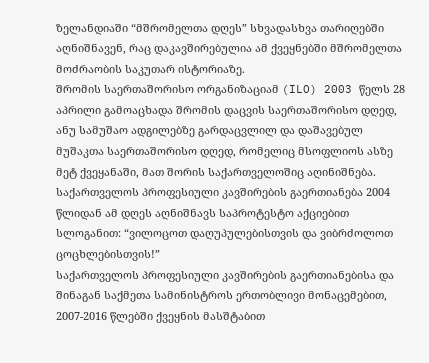ზელანდიაში “მშრომელთა დღეს” სხვადასხვა თარიღებში აღნიშნავენ, რაც დაკავშირებულია ამ ქვეყნებში მშრომელთა მოძრაობის საკუთარ ისტორიაზე.
შრომის საერთაშორისო ორგანიზაციამ (ILO) 2003 წელს 28 აპრილი გამოაცხადა შრომის დაცვის საერთაშორისო დღედ, ანუ სამუშაო ადგილებზე გარდაცვლილ და დაშავებულ მუშაკთა საერთაშორისო დღედ, რომელიც მსოფლიოს ასზე მეტ ქვეყანაში, მათ შორის საქართველოშიც აღინიშნება.
საქართველოს პროფესიული კავშირების გაერთიანება 2004 წლიდან ამ დღეს აღნიშნავს საპროტესტო აქციებით სლოგანით: “ვილოცოთ დაღუპულებისთვის და ვიბრძოლოთ ცოცხლებისთვის!”
საქართველოს პროფესიული კავშირების გაერთიანებისა და შინაგან საქმეთა სამინისტროს ერთობლივი მონაცემებით, 2007-2016 წლებში ქვეყნის მასშტაბით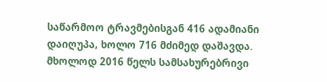საწარმოო ტრავმებისგან 416 ადამიანი დაიღუპა, ხოლო 716 მძიმედ დაშავდა.
მხოლოდ 2016 წელს სამსახურებრივი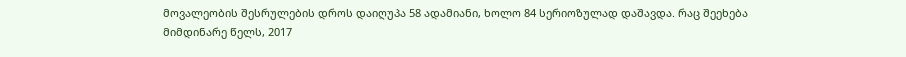მოვალეობის შესრულების დროს დაიღუპა 58 ადამიანი, ხოლო 84 სერიოზულად დაშავდა. რაც შეეხება მიმდინარე წელს, 2017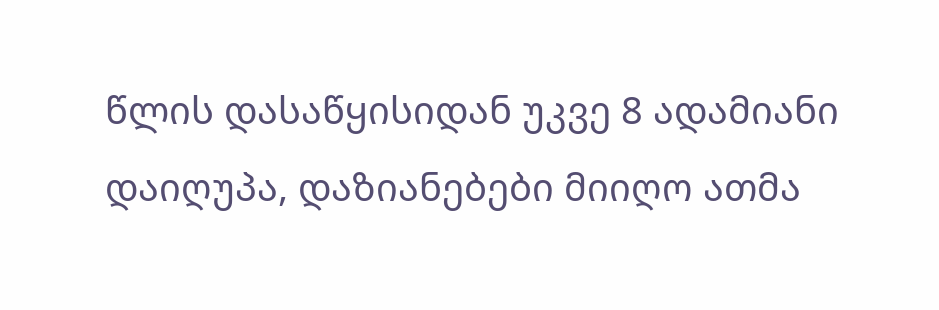წლის დასაწყისიდან უკვე 8 ადამიანი დაიღუპა, დაზიანებები მიიღო ათმა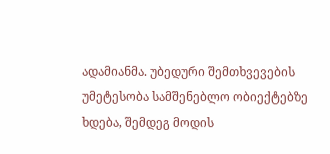ადამიანმა. უბედური შემთხვევების უმეტესობა სამშენებლო ობიექტებზე ხდება, შემდეგ მოდის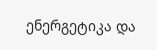ენერგეტიკა და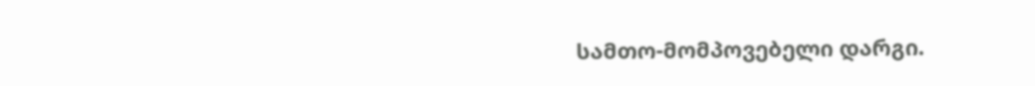სამთო-მომპოვებელი დარგი.